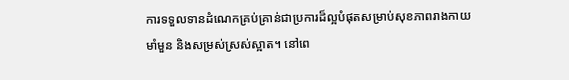ការទទួលទានដំណេកគ្រប់គ្រាន់ជាប្រការដ៏ល្អបំផុតសម្រាប់សុខភាពរាងកាយមាំមួន និងសម្រស់ស្រស់ស្អាត។ នៅពេ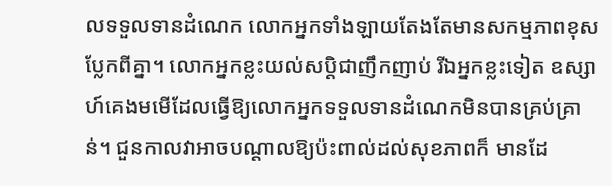លទទួលទានដំណេក លោកអ្នកទាំងឡាយតែងតែមានសកម្មភាពខុសប្លែកពីគ្នា។ លោកអ្នកខ្លះយល់សប្ដិជាញឹកញាប់ រីឯអ្នកខ្លះទៀត ឧស្សាហ៍គេងមមើដែលធ្វើឱ្យលោកអ្នកទទួលទានដំណេកមិនបានគ្រប់គ្រាន់។ ជួនកាលវាអាចបណ្ដាលឱ្យប៉ះពាល់ដល់សុខភាពក៏ មានដែ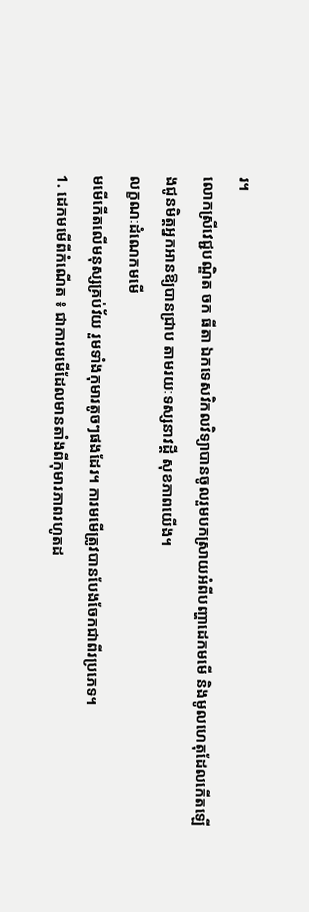រ។
លោកស្រីវេជ្ជបណ្ឌិត ចក ធីតា ឯកទេសវិកលវិទ្យាបានចូលរួមបកស្រាយអំពីបញ្ហាដេកមមើ និងមូលហេតុដែលកើតឡើងជូនមិត្ដអ្នកអានឱ្យបានជ្រាប តាមរយៈទស្សនាវដ្ដី សុខភាពយើង។
លក្ខណៈដំណេកមមើ
មមើកើតលើមនុស្សគ្រប់វ័យ រួមទាំងកុមារតូចៗផងដែរ។ ការមមើត្រូវបានបែងចែកជាពីរប្រភេទ។
1. ដេកមមើពីកំណើត ៖ ជាការមមើដែលមានតាំងពីកុមារភាពរហូតដ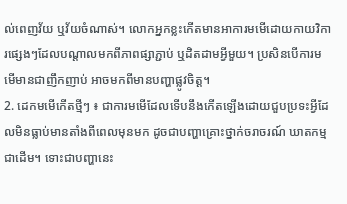ល់ពេញវ័យ ឬវ័យចំណាស់។ លោកអ្នកខ្លះកើតមានអាការមមើដោយកាយវិការផ្សេងៗដែលបណ្ដាលមកពីភាពផ្សាភ្ជាប់ ឬដិតដាមអ្វីមួយ។ ប្រសិនបើការមមើមានជាញឹកញាប់ អាចមកពីមានបញ្ហាផ្លូវចិត្ដ។
2. ដេកមមើកើតថ្មីៗ ៖ ជាការមមើដែលទើបនឹងកើតឡើងដោយជួបប្រទះអ្វីដែលមិនធ្លាប់មានតាំងពីពេលមុនមក ដូចជាបញ្ហាគ្រោះថ្នាក់ចរាចរណ៍ ឃាតកម្មជាដើម។ ទោះជាបញ្ហានេះ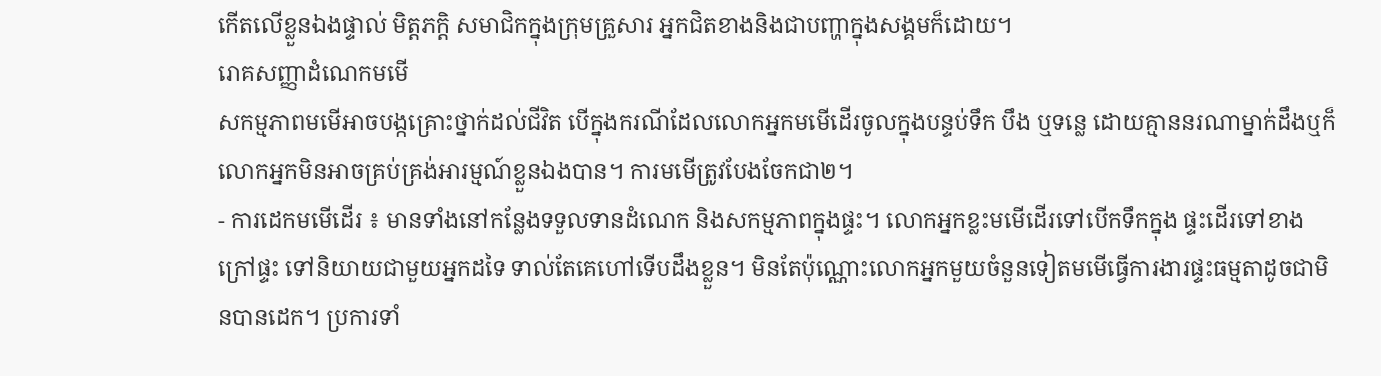កើតលើខ្លួនឯងផ្ទាល់ មិត្ដភក្ដិ សមាជិកក្នុងក្រុមគ្រួសារ អ្នកជិតខាងនិងជាបញ្ហាក្នុងសង្គមក៏ដោយ។
រោគសញ្ញាដំណេកមមើ
សកម្មភាពមមើអាចបង្កគ្រោះថ្នាក់ដល់ជីវិត បើក្នុងករណីដែលលោកអ្នកមមើដើរចូលក្នុងបន្ទប់ទឹក បឹង ឬទន្លេ ដោយគ្មាននរណាម្នាក់ដឹងឬក៏លោកអ្នកមិនអាចគ្រប់គ្រង់អារម្មណ៍ខ្លួនឯងបាន។ ការមមើត្រូវបែងចែកជា២។
- ការដេកមមើដើរ ៖ មានទាំងនៅកន្លែងទទួលទានដំណេក និងសកម្មភាពក្នុងផ្ទះ។ លោកអ្នកខ្លះមមើដើរទៅបើកទឹកក្នុង ផ្ទះដើរទៅខាងក្រៅផ្ទះ ទៅនិយាយជាមួយអ្នកដទៃ ទាល់តែគេហៅទើបដឹងខ្លួន។ មិនតែប៉ុណ្ណោះលោកអ្នកមួយចំនួនទៀតមមើធ្វើការងារផ្ទះធម្មតាដូចជាមិនបានដេក។ ប្រការទាំ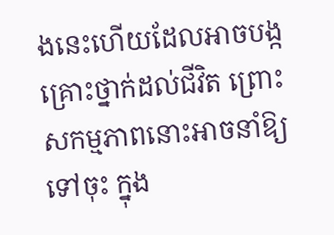ងនេះហើយដែលអាចបង្កគ្រោះថ្នាក់ដល់ជីវិត ព្រោះសកម្មភាពនោះអាចនាំឱ្យទៅចុះ ក្នុង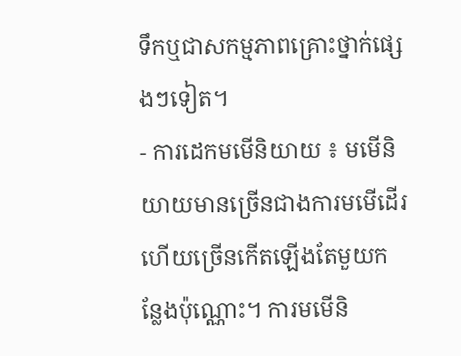ទឹកឬជាសកម្មភាពគ្រោះថ្នាក់ផ្សេងៗទៀត។
- ការដេកមមើនិយាយ ៖ មមើនិយាយមានច្រើនជាងការមមើដើរ ហើយច្រើនកើតឡើងតែមួយកន្លែងប៉ុណ្ណោះ។ ការមមើនិ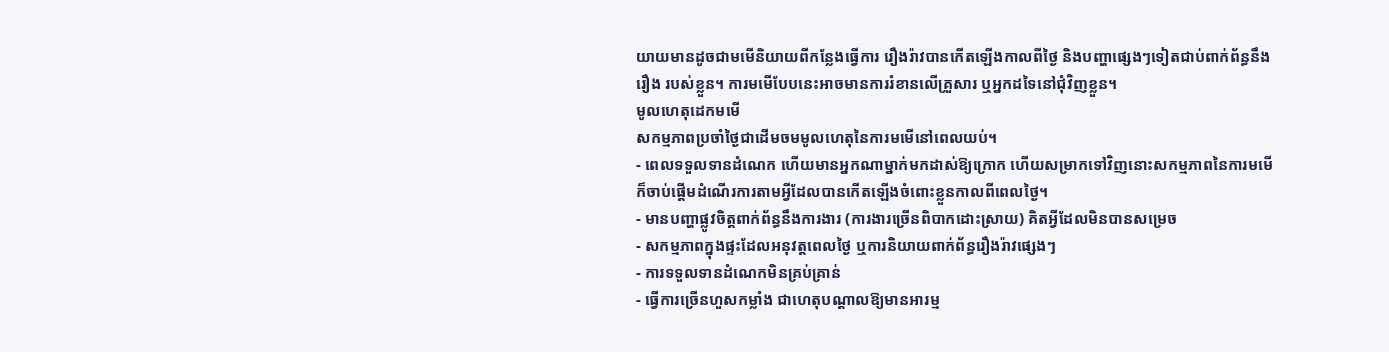យាយមានដូចជាមមើនិយាយពីកន្លែងធ្វើការ រឿងរ៉ាវបានកើតឡើងកាលពីថ្ងៃ និងបញ្ហាផ្សេងៗទៀតជាប់ពាក់ព័ន្ធនឹងរឿង របស់ខ្លួន។ ការមមើបែបនេះអាចមានការរំខានលើគ្រួសារ ឬអ្នកដទៃនៅជុំវិញខ្លួន។
មូលហេតុដេកមមើ
សកម្មភាពប្រចាំថ្ងៃជាដើមចមមូលហេតុនៃការមមើនៅពេលយប់។
- ពេលទទួលទានដំណេក ហើយមានអ្នកណាម្នាក់មកដាស់ឱ្យក្រោក ហើយសម្រាកទៅវិញនោះសកម្មភាពនៃការមមើក៏ចាប់ផ្ដើមដំណើរការតាមអ្វីដែលបានកើតឡើងចំពោះខ្លួនកាលពីពេលថ្ងៃ។
- មានបញ្ហាផ្លូវចិត្ដពាក់ព័ន្ធនឹងការងារ (ការងារច្រើនពិបាកដោះស្រាយ) គិតអ្វីដែលមិនបានសម្រេច
- សកម្មភាពក្នុងផ្ទះដែលអនុវត្ដពេលថ្ងៃ ឬការនិយាយពាក់ព័ន្ធរឿងរ៉ាវផ្សេងៗ
- ការទទួលទានដំណេកមិនគ្រប់គ្រាន់
- ធ្វើការច្រើនហួសកម្លាំង ជាហេតុបណ្ដាលឱ្យមានអារម្ម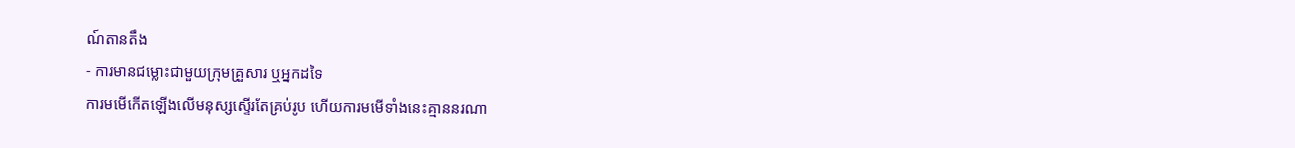ណ៍តានតឹង
- ការមានជម្លោះជាមួយក្រុមគ្រួសារ ឬអ្នកដទៃ
ការមមើកើតឡើងលើមនុស្សស្ទើរតែគ្រប់រូប ហើយការមមើទាំងនេះគ្មាននរណា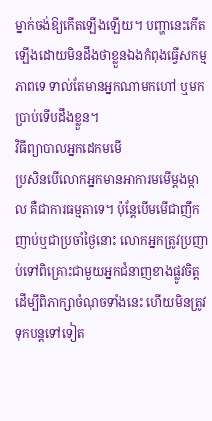ម្នាក់ចង់ឱ្យកើតឡើងឡើយ។ បញ្ហានេះកើតឡើងដោយមិនដឹងថាខ្លួនឯងកំពុងធ្វើសកម្មភាពទេ ទាល់តែមានអ្នកណាមកហៅ ឬមកប្រាប់ទើបដឹងខ្លួន។
វិធីព្យាបាលអ្នកដេកមមើ
ប្រសិនបើលោកអ្នកមានអាការមមើម្ដងម្កាល គឺជាការធម្មតាទេ។ ប៉ុន្ដែបើមមើជាញឹកញាប់ឬជាប្រចាំថ្ងៃនោះ លោកអ្នកត្រូវប្រញាប់ទៅពិគ្រោះជាមួយអ្នកជំនាញខាងផ្លូវចិត្ដ ដើម្បីពិភាក្សាចំណុចទាំងនេះ ហើយមិនត្រូវទុកបន្ដទៅទៀត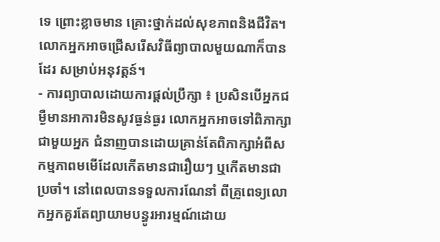ទេ ព្រោះខ្លាចមាន គ្រោះថ្នាក់ដល់សុខភាពនិងជីវិត។ លោកអ្នកអាចជ្រើសរើសវិធីព្យាបាលមួយណាក៏បានដែរ សម្រាប់អនុវត្ដន៍។
- ការព្យាបាលដោយការផ្ដល់ប្រឹក្សា ៖ ប្រសិនបើអ្នកជម្ងឺមានអាការមិនសូវធ្ងន់ធ្ងរ លោកអ្នកអាចទៅពិភាក្សាជាមួយអ្នក ជំនាញបានដោយគ្រាន់តែពិភាក្សាអំពីសកម្មភាពមមើដែលកើតមានជារឿយៗ ឬកើតមានជាប្រចាំ។ នៅពេលបានទទួលការណែនាំ ពីគ្រូពេទ្យលោកអ្នកគួរតែព្យាយាមបន្ធូរអារម្មណ៍ដោយ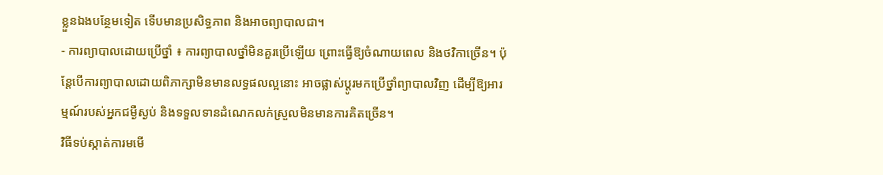ខ្លួនឯងបន្ថែមទៀត ទើបមានប្រសិទ្ធភាព និងអាចព្យាបាលជា។
- ការព្យាបាលដោយប្រើថ្នាំ ៖ ការព្យាបាលថ្នាំមិនគួរប្រើឡើយ ព្រោះធ្វើឱ្យចំណាយពេល និងថវិកាច្រើន។ ប៉ុន្ដែបើការព្យាបាលដោយពិភាក្សាមិនមានលទ្ធផលល្អនោះ អាចផ្លាស់ប្ដូរមកប្រើថ្នាំព្យាបាលវិញ ដើម្បីឱ្យអារម្មណ៍របស់អ្នកជម្ងឺស្ងប់ និងទទួលទានដំណេកលក់ស្រួលមិនមានការគិតច្រើន។
វិធីទប់ស្កាត់ការមមើ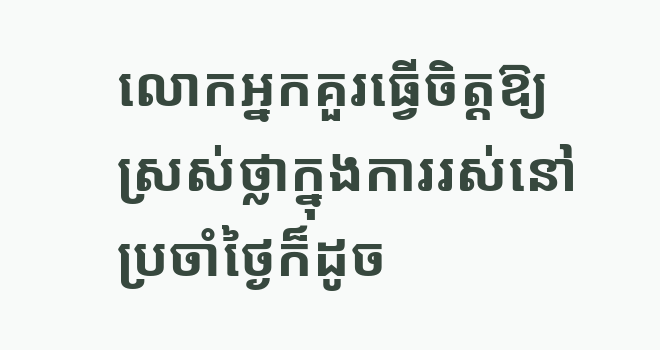លោកអ្នកគួរធ្វើចិត្ដឱ្យស្រស់ថ្លាក្នុងការរស់នៅប្រចាំថ្ងៃក៏ដូច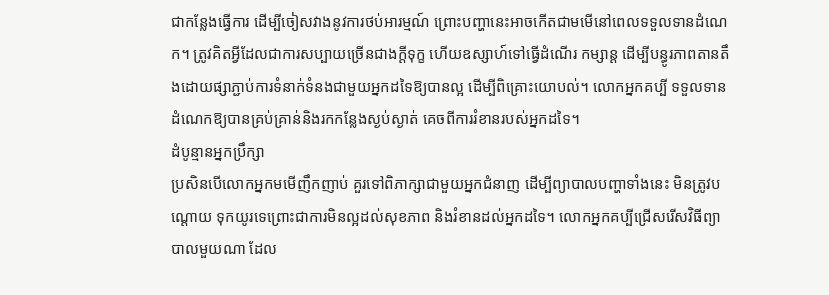ជាកន្លែងធ្វើការ ដើម្បីចៀសវាងនូវការថប់អារម្មណ៍ ព្រោះបញ្ហានេះអាចកើតជាមមើនៅពេលទទួលទានដំណេក។ ត្រូវគិតអ្វីដែលជាការសប្បាយច្រើនជាងក្ដីទុក្ខ ហើយឧស្សាហ៍ទៅធ្វើដំណើរ កម្សាន្ដ ដើម្បីបន្ធូរភាពតានតឹងដោយផ្សាភ្ជាប់ការទំនាក់ទំនងជាមួយអ្នកដទៃឱ្យបានល្អ ដើម្បីពិគ្រោះយោបល់។ លោកអ្នកគប្បី ទទួលទានដំណេកឱ្យបានគ្រប់គ្រាន់និងរកកន្លែងស្ងប់ស្ងាត់ គេចពីការរំខានរបស់អ្នកដទៃ។
ដំបូន្មានអ្នកប្រឹក្សា
ប្រសិនបើលោកអ្នកមមើញឹកញាប់ គួរទៅពិភាក្សាជាមួយអ្នកជំនាញ ដើម្បីព្យាបាលបញ្ហាទាំងនេះ មិនត្រូវបណ្ដោយ ទុកយូរទេព្រោះជាការមិនល្អដល់សុខភាព និងរំខានដល់អ្នកដទៃ។ លោកអ្នកគប្បីជ្រើសរើសវិធីព្យាបាលមួយណា ដែល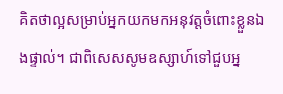គិតថាល្អសម្រាប់អ្នកយកមកអនុវត្ដចំពោះខ្លួនឯងផ្ទាល់។ ជាពិសេសសូមឧស្សាហ៍ទៅជួបអ្ន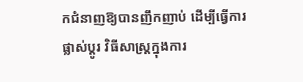កជំនាញឱ្យបានញឹកញាប់ ដើម្បីធ្វើការផ្លាស់ប្ដូរ វិធីសាស្ដ្រក្នុងការ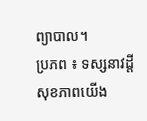ព្យាបាល។
ប្រភព ៖ ទស្សនាវដ្តី សុខភាពយើង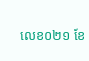លេខ០២១ ខែ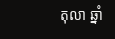តុលា ឆ្នាំ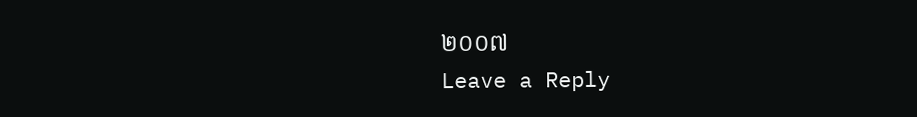២០០៧
Leave a Reply